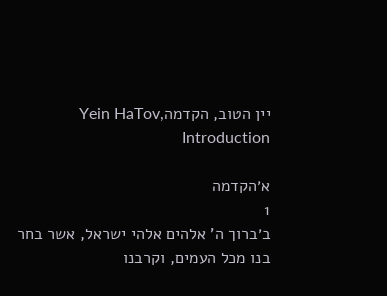יין הטוב, הקדמהYein HaTov, Introduction

א׳הקדמה
1
ב׳ברוך ה' אלהים אלהי ישראל, אשר בחר בנו מכל העמים, וקרבנו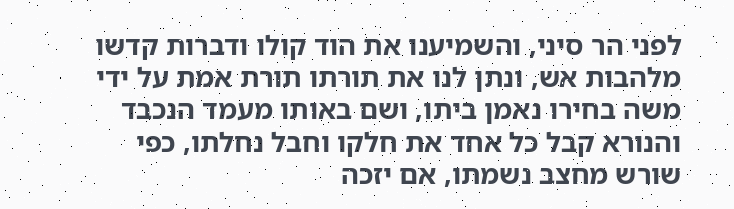לפני הר סיני, והשמיענו את הוד קולו ודברות קדשו מלהבות אש, ונתן לנו את תורתו תורת אמת על ידי משה בחירו נאמן ביתו, ושם באותו מעמד הנכבד והנורא קבל כל אחד את חלקו וחבל נחלתו, כפי שורש מחצב נשמתו, אם יזכה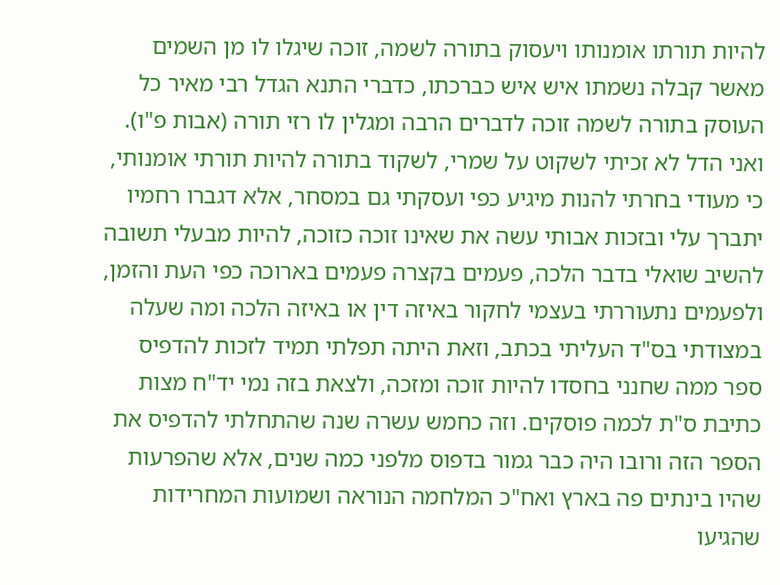להיות תורתו אומנותו ויעסוק בתורה לשמה, זוכה שיגלו לו מן השמים מאשר קבלה נשמתו איש איש כברכתו, כדברי התנא הגדל רבי מאיר כל העוסק בתורה לשמה זוכה לדברים הרבה ומגלין לו רזי תורה (אבות פ"ו). ואני הדל לא זכיתי לשקוט על שמרי, לשקוד בתורה להיות תורתי אומנותי, כי מעודי בחרתי להנות מיגיע כפי ועסקתי גם במסחר, אלא דגברו רחמיו יתברך עלי ובזכות אבותי עשה את שאינו זוכה כזוכה, להיות מבעלי תשובה להשיב שואלי בדבר הלכה, פעמים בקצרה פעמים בארוכה כפי העת והזמן, ולפעמים נתעוררתי בעצמי לחקור באיזה דין או באיזה הלכה ומה שעלה במצודתי בס"ד העליתי בכתב, וזאת היתה תפלתי תמיד לזכות להדפיס ספר ממה שחנני בחסדו להיות זוכה ומזכה, ולצאת בזה נמי יד"ח מצות כתיבת ס"ת לכמה פוסקים. וזה כחמש עשרה שנה שהתחלתי להדפיס את הספר הזה ורובו היה כבר גמור בדפוס מלפני כמה שנים, אלא שהפרעות שהיו בינתים פה בארץ ואח"כ המלחמה הנוראה ושמועות המחרידות שהגיעו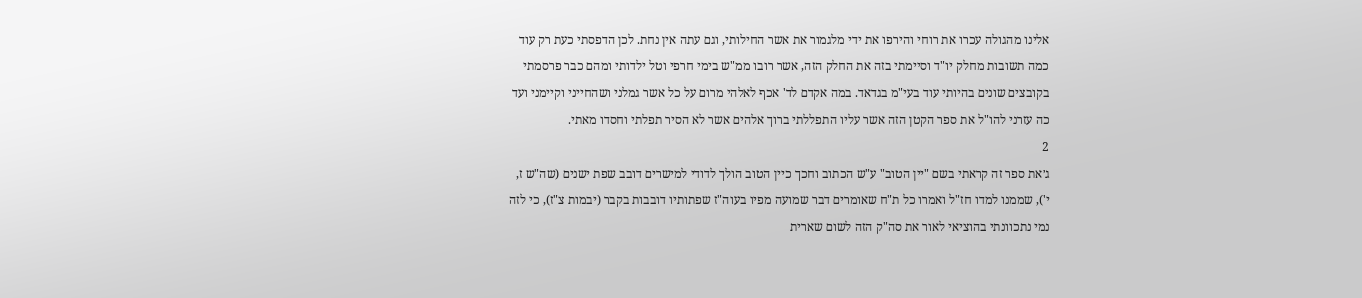אלינו מהגולה עכרו את רוחי והירפו את ידי מלגמור את אשר החילותי, וגם עתה אין נחת. לכן הדפסתי כעת רק עוד כמה תשובות מחלק יו"ד וסיימתי בזה את החלק הזה, אשר רובו ממ"ש בימי חרפי וטל ילדותי ומהם כבר פרסמתי בקובצים שונים בהיותי עוד בעי"מ בגדאד. במה אקדם לד' אכף לאלהי מרום על כל אשר גמלני ושהחייני וקיימני ועד כה עזרני להו"ל את ספר הקטן הזה אשר עליו התפללתי ברוך אלהים אשר לא הסיר תפלתי וחסדו מאתי.
2
ג׳את ספר זה קראתי בשם "יין הטוב" ע"ש הכתוב וחכך כיין הטוב הולך לדודי למישרים דובב שפת ישנים (שה"ש ז, י'), שממנו למדו חז"ל ואמרו כל ת"ח שאומרים דבר שמועה מפיו בעוה"ז שפתותיו דובבות בקבר (יבמות צ"ז), כי לזה נמי נתכוונתי בהוציאי לאור את סה"ק הזה לשום שארית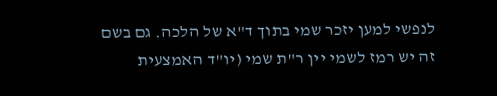לנפשי למען יזכר שמי בתוך ד"א של הלכה. גם בשם זה יש רמז לשמי יין ר"ת שמי (יו"ד האמצעית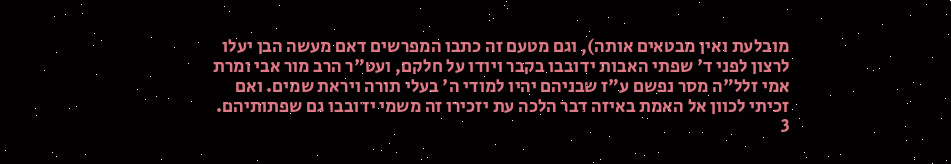מובלעת ואין מבטאים אותה), וגם מטעם זה כתבו המפרשים דאם מעשה הבן יעלו לרצון לפני ד' שפתי האבות ידובבו בקבר ויודו על חלקם, ועט"ר הרב מור אבי ומרת אמי זלל"ה מסר נפשם ע"ז שבניהם יהיו למודי ה' בעלי תורה ויראת שמים. ואם זכיתי לכוון אל האמת באיזה דבר הלכה עת יזכירו זה משמי ידובבו גם שפתותיהם.
3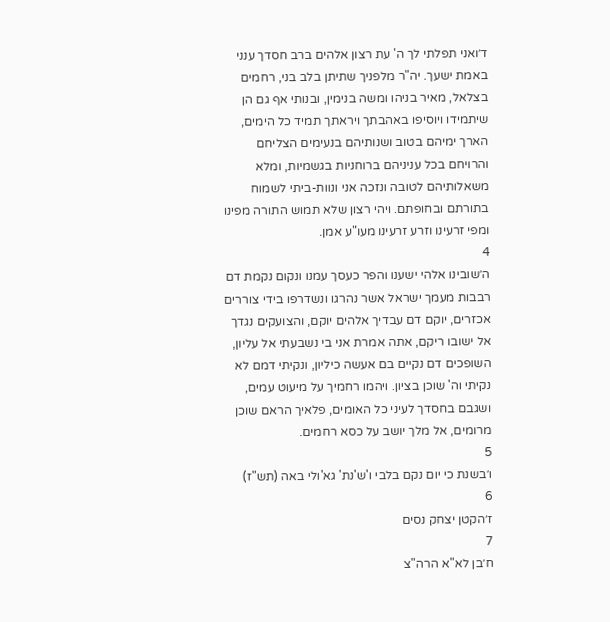ד׳ואני תפלתי לך ה' עת רצון אלהים ברב חסדך ענני באמת ישעך. יה"ר מלפניך שתיתן בלב בני, רחמים בצלאל, מאיר בניהו ומשה בנימין, ובנותי אף גם הן שיתמידו ויוסיפו באהבתך ויראתך תמיד כל הימים, הארך ימיהם בטוב ושנותיהם בנעימים הצליחם והרויחם בכל עניניהם ברוחניות בגשמיות, ומלא משאלותיהם לטובה ונזכה אני ונוות-ביתי לשמוח בתורתם ובחופתם. ויהי רצון שלא תמוש התורה מפינו ומפי זרעינו וזרע זרעינו מעו"ע אמן.
4
ה׳שובינו אלהי ישענו והפר כעסך עמנו ונקום נקמת דם רבבות מעמך ישראל אשר נהרגו ונשדרפו בידי צוררים אכזרים, יוקם דם עבדיך אלהים יוקם, והצועקים נגדך אל ישובו ריקם, אתה אמרת אני בי נשבעתי אל עליון, השופכים דם נקיים בם אעשה כיליון, ונקיתי דמם לא נקיתי וה' שוכן בציון. ויהמו רחמיך על מיעוט עמים, ושגבם בחסדך לעיני כל האומים, פלאיך הראם שוכן מרומים, אל מלך יושב על כסא רחמים.
5
ו׳בשנת כי יום נקם בלבי ו'ש'נת' גא'ולי באה (תש"ז)
6
ז׳הקטן יצחק נסים
7
ח׳בן לא"א הרה"צ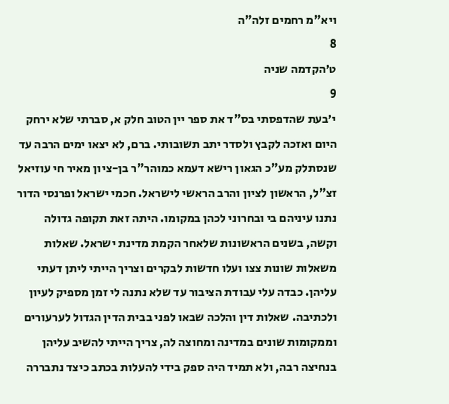ויא"מ רחמים זלה"ה
8
ט׳הקדמה שניה
9
י׳בעת שהדפסתי בס"ד את ספר יין הטוב חלק א, סברתי שלא ירחק היום ואזכה לקבץ ולסדר יתב תשובותי. ברם, לא יצאו ימים הרבה עד שנסתלק מע"כ הגאון רישא דעמא כמוהר"ר בן-ציון מאיר חי עוזיאל זצ"ל, הראשון לציון והרב הראשי לישראל. חכמי ישראל ופרנסי הדור נתנו עיניהם בי ובחרוני לכהן במקומו. היתה זאת תקופה גדולה וקשה, בשנים הראשונות שלאחר הקמת מדינת ישראל. שאלות משאלות שונות צצו ועלו חדשות לבקרים וצריך הייתי ליתן דעתי עליהן. כבדה עלי עבודת הציבור עד שלא נתנה לי זמן מספיק לעיון ולכתיבה. שאלות דין והלכה שבאו לפני בבית הדין הגדול לערעורים וממקומות שונים במדינה ומחוצה לה, צריך הייתי להשיב עליהן בנחיצה רבה, ולא תמיד היה ספק בידי להעלות בכתב כיצד נתבררה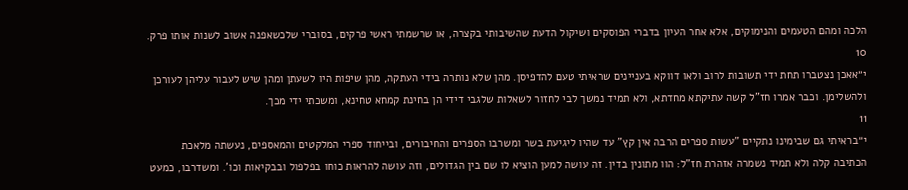הלכה ומהם הטעמים והנימוקים, אלא אחר העיון בדברי הפוסקים ושיקול הדעת שהשיבותי בקצרה, או שרשמתי ראשי פרקים, בסוברי שלכשאפנה אשוב לשנות אותו פרק.
10
י״אאכן נצטברו תחת ידי תשובות לרוב ולאו דווקא בעניינים שראיתי טעם להדפיסן. מהן שלא נותרה בידי העתקה, מהן שיפות היו לשעתן ומהן שיש לעבור עליהן לעורכן ולהשלימן. וכבר אמרו חז"ל קשה עתיקתא מחדתא, ולא תמיד נמשך לבי לחזור לשאלות שלגבי דידי הן בחינת קמחא טחינא, ומשכתי ידי מכך.
11
י״בראיתי גם שבימינו נתקיים "עשות ספרים הרבה אין קץ" עד שהיו ליגיעת בשר ומשרבו הספרים והחיבורים, ובייחוד ספרי המלקטים והמאספים, נעשתה מלאכת הכתיבה קלה ולא תמיד נשמרה אזהרת חז"ל: הוו מתונין בדין. זה עושה למען הוציא לו שם בין הגדולים, וזה עושה להראות כוחו בפלפול ובבקיאות וכו'. ומשדרבו, כמעט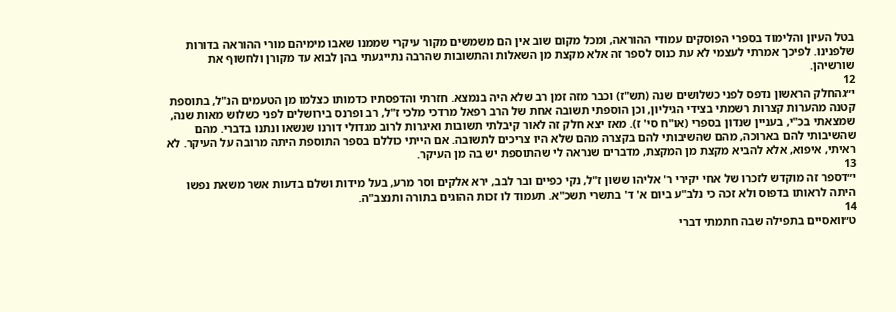בטל העיון והלימוד בספרי הפוסקים עמודי ההוראה, ומכל מקום שוב אין הם משמשים מקור עיקרי שממנו שאבו מימיהם מורי ההוראה בדורות שלפנינו. לפיכך אמרתי לעצמי לא עת כנוס לספר זה אלא מקצת מן השאלות והתשובות שהרבה נתייגעתי בהן לבוא עד מקורן ולחשוף את שורשיהן.
12
י״גהחלק הראשון נדפס לפני כשלושים שנה (תש"ז) וכבר מזה זמן רב שלא היה בנמצא. חזרתי והדפסתיו כדמותו כצלמו מן הטעמים הנ"ל, בתוספת קטנה מהערות קצרות רשמתי בצידי הגיליון, וכן הוספתי תשובה אחת של הרב רפאל מרדכי מלכי ז"ל, רב ופרנס בירושלים לפני כשלוש מאות שנה, שמצאתי בכ"י, בעניין שנדון בספרי (או"ח סי' ז). מאז יצא חלק זה לאור קיבלתי תשובות ואיגרות לרוב מגדולי דורנו שנשאו ונתנו בדברי. מהם שהשיבותי להם בארוכה, מהם שהשיבותי להם בקצרה מהם שלא היו צריכים לתשובה. אם הייתי כוללם בספר התוספת היתה מרובה על העיקר. לא ראיתי, איפוא, אלא להביא מקצת מן המקצת, מדברים שנראה לי שהתוספת יש בה מן העיקר.
13
י״דספר זה מוקדש לזכרו של אחי יקירי ר' אליהו ששון ז"ל, נקי כפיים ובר לבב, ירא אלקים וסר מרע, בעל מידות ושלם בדעות אשר משאת נפשו היתה לראותו בדפוס ולא זכה כי נלב"ע ביום א' ד' בתשרי תשכ"א. תעמוד לו זכות ההוגים בתורה ותנצב"ה.
14
ט״וואסיים בתפילה שבה חתמתי דברי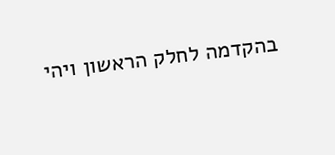בהקדמה לחלק הראשון ויהי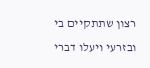רצון שתתקיים בי ובזרעי ויעלו דברי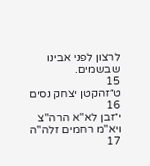לרצון לפני אבינו שבשמים.
15
ט״זהקטן יצחק נסים
16
י״זבן לא"א הרה"צ ויא"מ רחמים זלה"ה
17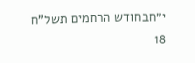י״חבחודש הרחמים תשל"ח
18